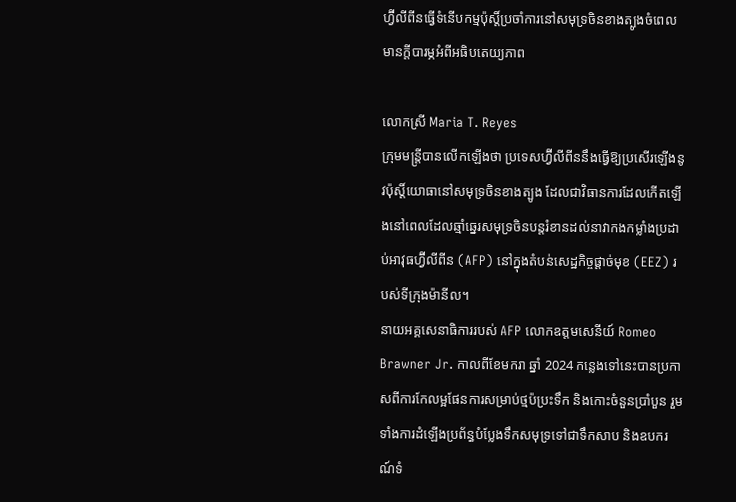ហ្វ៊ីលីពីនធ្វើទំនើបកម្មប៉ុស្តិ៍ប្រចាំការនៅសមុទ្រចិនខាងត្បូងចំពេលមានក្ដីបារម្ភអំពីអធិបតេយ្យភាព

លោកស្រី Maria T. Reyes
ក្រុមមន្ត្រីបានលើកឡើងថា ប្រទេសហ្វ៊ីលីពីននឹងធ្វើឱ្យប្រសើរឡើងនូវប៉ុស្តិ៍យោធានៅសមុទ្រចិនខាងត្បូង ដែលជាវិធានការដែលកើតឡើងនៅពេលដែលឆ្មាំឆ្នេរសមុទ្រចិនបន្តរំខានដល់នាវាកងកម្លាំងប្រដាប់អាវុធហ្វ៊ីលីពីន (AFP) នៅក្នុងតំបន់សេដ្ឋកិច្ចផ្តាច់មុខ (EEZ) របស់ទីក្រុងម៉ានីល។
នាយអគ្គសេនាធិការរបស់ AFP លោកឧត្តមសេនីយ៍ Romeo Brawner Jr. កាលពីខែមករា ឆ្នាំ 2024 កន្លេងទៅនេះបានប្រកាសពីការកែលម្អផែនការសម្រាប់ថ្មប៉ប្រះទឹក និងកោះចំនួនប្រាំបួន រួមទាំងការដំឡើងប្រព័ន្ធបំប្លែងទឹកសមុទ្រទៅជាទឹកសាប និងឧបករណ៍ទំ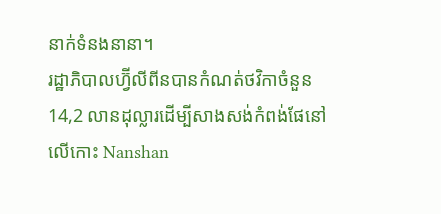នាក់ទំនងនានា។
រដ្ឋាភិបាលហ្វ៊ីលីពីនបានកំណត់ថវិកាចំនួន 14,2 លានដុល្លារដើម្បីសាងសង់កំពង់ផែនៅលើកោះ Nanshan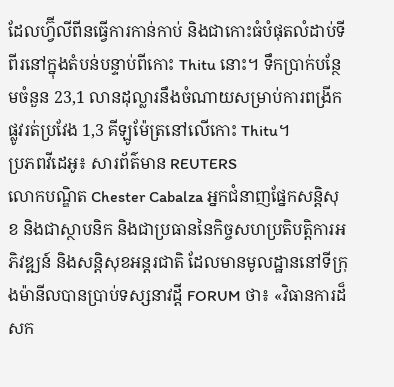ដែលហ្វ៊ីលីពីនធ្វើការកាន់កាប់ និងជាកោះធំបំផុតលំដាប់ទីពីរនៅក្នុងតំបន់បន្ទាប់ពីកោះ Thitu នោះ។ ទឹកប្រាក់បន្ថែមចំនួន 23,1 លានដុល្លារនឹងចំណាយសម្រាប់ការពង្រីកផ្លូវរត់ប្រវែង 1,3 គីឡូម៉ែត្រនៅលើកោះ Thitu។
ប្រភពវីដេអូ៖ សារព័ត៌មាន REUTERS
លោកបណ្ឌិត Chester Cabalza អ្នកជំនាញផ្នែកសន្តិសុខ និងជាស្ថាបនិក និងជាប្រធាននៃកិច្ចសហប្រតិបត្តិការអភិវឌ្ឍន៍ និងសន្តិសុខអន្តរជាតិ ដែលមានមូលដ្ឋាននៅទីក្រុងម៉ានីលបានប្រាប់ទស្សនាវដ្តី FORUM ថា៖ «វិធានការដ៏សក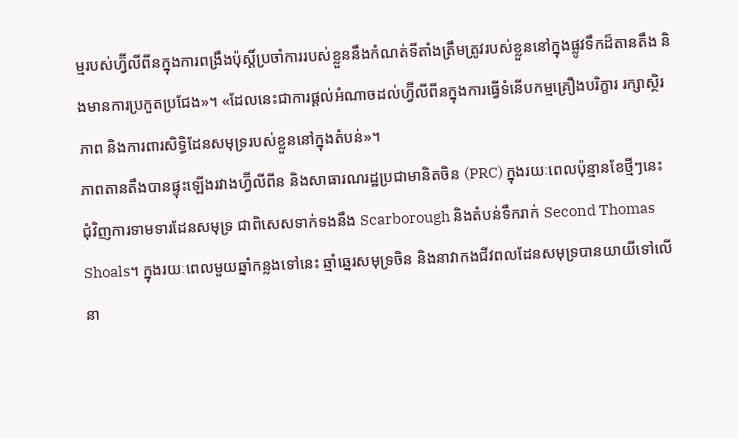ម្មរបស់ហ្វ៊ីលីពីនក្នុងការពង្រឹងប៉ុស្តិ៍ប្រចាំការរបស់ខ្លួននឹងកំណត់ទីតាំងត្រឹមត្រូវរបស់ខ្លួននៅក្នុងផ្លូវទឹកដ៏តានតឹង និងមានការប្រកួតប្រជែង»។ «ដែលនេះជាការផ្តល់អំណាចដល់ហ្វ៊ីលីពីនក្នុងការធ្វើទំនើបកម្មគ្រឿងបរិក្ខារ រក្សាស្ថិរភាព និងការពារសិទ្ធិដែនសមុទ្ររបស់ខ្លួននៅក្នុងតំបន់»។
ភាពតានតឹងបានផ្ទុះឡើងរវាងហ្វ៊ីលីពីន និងសាធារណរដ្ឋប្រជាមានិតចិន (PRC) ក្នុងរយៈពេលប៉ុន្មានខែថ្មីៗនេះ ជុំវិញការទាមទារដែនសមុទ្រ ជាពិសេសទាក់ទងនឹង Scarborough និងតំបន់ទឹករាក់ Second Thomas Shoals។ ក្នុងរយៈពេលមួយឆ្នាំកន្លងទៅនេះ ឆ្មាំឆ្នេរសមុទ្រចិន និងនាវាកងជីវពលដែនសមុទ្របានយាយីទៅលើនា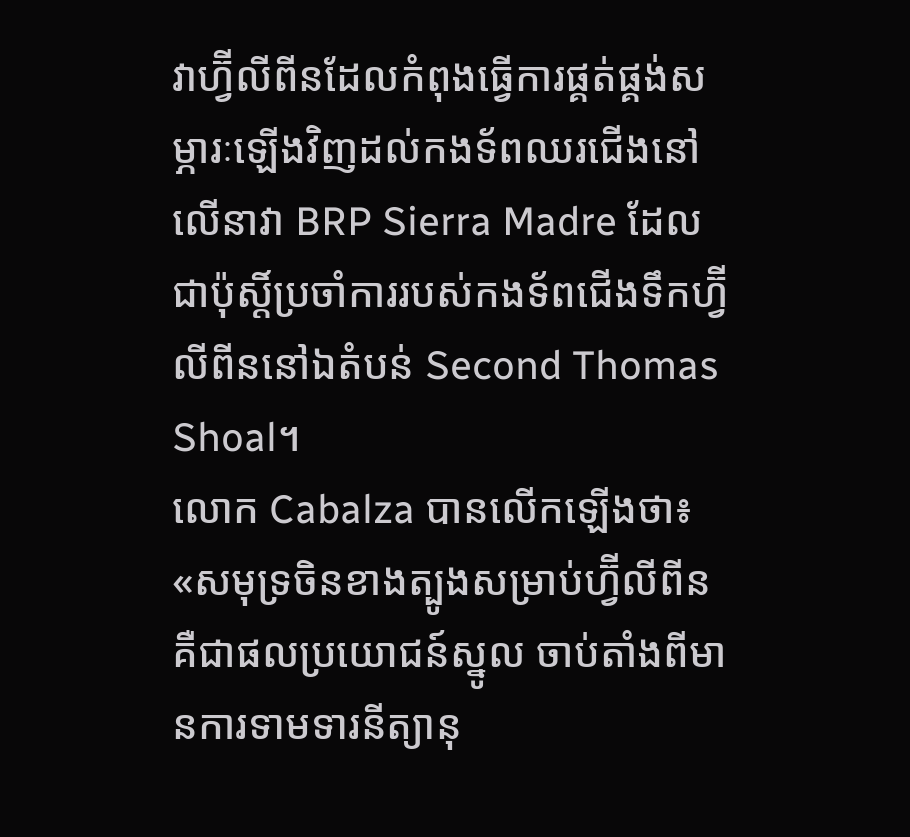វាហ្វ៊ីលីពីនដែលកំពុងធ្វើការផ្គត់ផ្គង់សម្ភារៈឡើងវិញដល់កងទ័ពឈរជើងនៅលើនាវា BRP Sierra Madre ដែលជាប៉ុស្តិ៍ប្រចាំការរបស់កងទ័ពជើងទឹកហ្វ៊ីលីពីននៅឯតំបន់ Second Thomas Shoal។
លោក Cabalza បានលើកឡើងថា៖ «សមុទ្រចិនខាងត្បូងសម្រាប់ហ្វ៊ីលីពីន គឺជាផលប្រយោជន៍ស្នូល ចាប់តាំងពីមានការទាមទារនីត្យានុ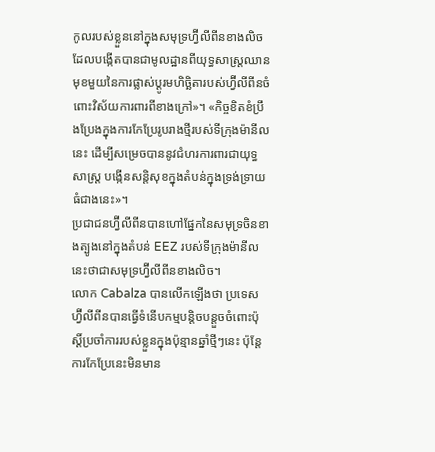កូលរបស់ខ្លួននៅក្នុងសមុទ្រហ្វ៊ីលីពីនខាងលិច ដែលបង្កើតបានជាមូលដ្ឋានពីយុទ្ធសាស្ត្រឈានមុខមួយនៃការផ្លាស់ប្តូរមហិច្ឆិតារបស់ហ្វ៊ីលីពីនចំពោះវិស័យការពារពីខាងក្រៅ»។ «កិច្ចខិតខំប្រឹងប្រែងក្នុងការកែប្រែរូបរាងថ្មីរបស់ទីក្រុងម៉ានីលនេះ ដើម្បីសម្រេចបាននូវជំហរការពារជាយុទ្ធសាស្ត្រ បង្កើនសន្តិសុខក្នុងតំបន់ក្នុងទ្រង់ទ្រាយធំជាងនេះ»។
ប្រជាជនហ្វ៊ីលីពីនបានហៅផ្នែកនៃសមុទ្រចិនខាងត្បូងនៅក្នុងតំបន់ EEZ របស់ទីក្រុងម៉ានីលនេះថាជាសមុទ្រហ្វ៊ីលីពីនខាងលិច។
លោក Cabalza បានលើកឡើងថា ប្រទេសហ្វ៊ីលីពីនបានធ្វើទំនើបកម្មបន្តិចបន្តួចចំពោះប៉ុស្តិ៍ប្រចាំការរបស់ខ្លួនក្នុងប៉ុន្មានឆ្នាំថ្មីៗនេះ ប៉ុន្តែការកែប្រែនេះមិនមាន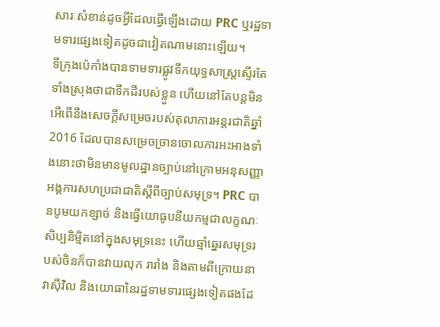សារៈសំខាន់ដូចអ្វីដែលធ្វើឡើងដោយ PRC ឬរដ្ឋទាមទារផ្សេងទៀតដូចជាវៀតណាមនោះឡើយ។
ទីក្រុងប៉េកាំងបានទាមទារផ្លូវទឹកយុទ្ធសាស្រ្តស្ទើរតែទាំងស្រុងថាជាទឹកដីរបស់ខ្លួន ហើយនៅតែបន្តមិនអើពើនឹងសេចក្តីសម្រេចរបស់តុលាការអន្តរជាតិឆ្នាំ 2016 ដែលបានសម្រេចច្រានចោលការអះអាងទាំងនោះថាមិនមានមូលដ្ឋានច្បាប់នៅក្រោមអនុសញ្ញាអង្គការសហប្រជាជាតិស្តីពីច្បាប់សមុទ្រ។ PRC បានបូមយកខ្សាច់ និងធ្វើយោធូបនីយកម្មជាលក្ខណៈសិប្បនិម្មិតនៅក្នុងសមុទ្រនេះ ហើយឆ្មាំឆ្នេរសមុទ្ររបស់ចិនក៏បានវាយលុក រារាំង និងតាមពីក្រោយនាវាស៊ីវិល និងយោធានៃរដ្ឋទាមទារផ្សេងទៀតផងដែ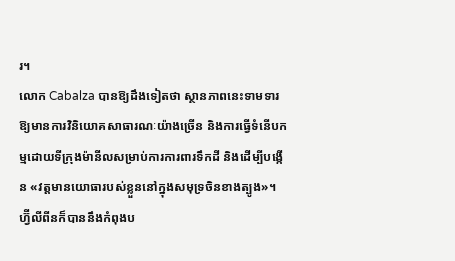រ។
លោក Cabalza បានឱ្យដឹងទៀតថា ស្ថានភាពនេះទាមទារឱ្យមានការវិនិយោគសាធារណៈយ៉ាងច្រើន និងការធ្វើទំនើបកម្មដោយទីក្រុងម៉ានីលសម្រាប់ការការពារទឹកដី និងដើម្បីបង្កើន «វត្តមានយោធារបស់ខ្លួននៅក្នុងសមុទ្រចិនខាងត្បូង»។
ហ្វ៊ីលីពីនក៏បាននឹងកំពុងប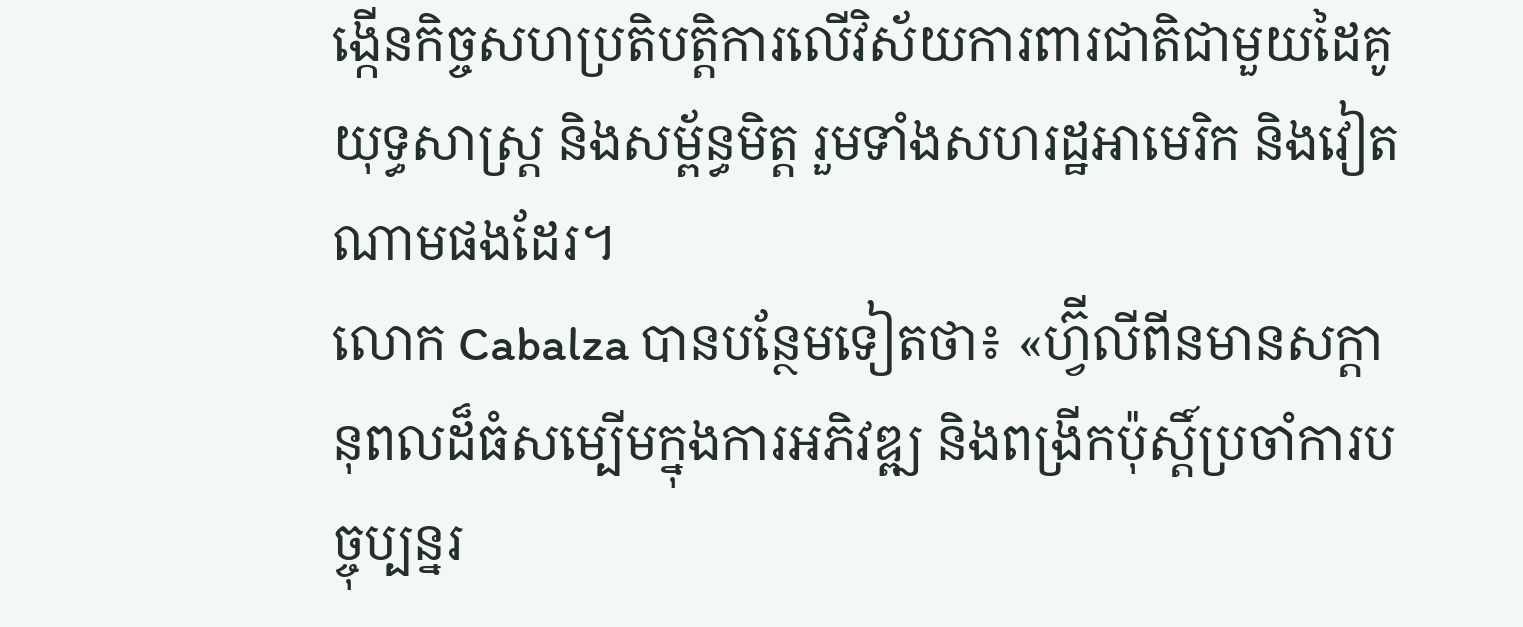ង្កើនកិច្ចសហប្រតិបត្តិការលើវិស័យការពារជាតិជាមួយដៃគូយុទ្ធសាស្ត្រ និងសម្ព័ន្ធមិត្ត រួមទាំងសហរដ្ឋអាមេរិក និងវៀតណាមផងដែរ។
លោក Cabalza បានបន្ថែមទៀតថា៖ «ហ្វ៊ីលីពីនមានសក្តានុពលដ៏ធំសម្បើមក្នុងការអភិវឌ្ឍ និងពង្រីកប៉ុស្តិ៍ប្រចាំការបច្ចុប្បន្នរ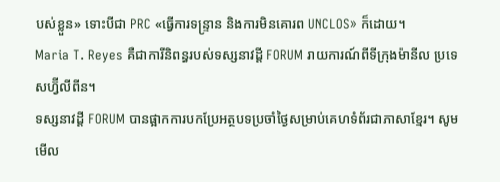បស់ខ្លួន» ទោះបីជា PRC «ធ្វើការទន្ទ្រាន និងការមិនគោរព UNCLOS» ក៏ដោយ។
Maria T. Reyes គឺជាការីនិពន្ធរបស់ទស្សនាវដ្តី FORUM រាយការណ៍ពីទីក្រុងម៉ានីល ប្រទេសហ្វ៊ីលីពីន។
ទស្សនាវដ្តី FORUM បានផ្អាកការបកប្រែអត្ថបទប្រចាំថ្ងៃសម្រាប់គេហទំព័រជាភាសាខ្មែរ។ សូមមើល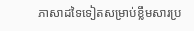ភាសាដទៃទៀតសម្រាប់ខ្លឹមសារប្រ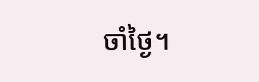ចាំថ្ងៃ។